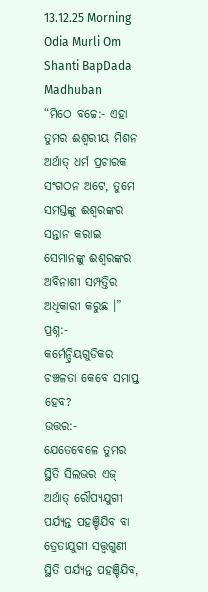13.12.25 Morning Odia Murli Om Shanti BapDada Madhuban
“ମିଠେ ବଚ୍ଚେ:- ଏହା
ତୁମର ଈଶ୍ୱରୀୟ ମିଶନ ଅର୍ଥାତ୍ ଧର୍ମ ପ୍ରଚାରକ ସଂଗଠନ ଅଟେ, ତୁମେ ସମସ୍ତଙ୍କୁ ଈଶ୍ୱରଙ୍କର
ସନ୍ତାନ କରାଇ ସେମାନଙ୍କୁ ଈଶ୍ୱରଙ୍କର ଅବିନାଶୀ ସମ୍ପତ୍ତିର ଅଧିକାରୀ କରୁଛ ।”
ପ୍ରଶ୍ନ:-
କର୍ମେନ୍ଦ୍ରିୟଗୁଡିକର ଚଞ୍ଚଳତା କେବେ ସମାପ୍ତ ହେବ?
ଉତ୍ତର:-
ଯେତେବେଳେ ତୁମର ସ୍ଥିତି ସିଲଭର ଏଜ୍ ଅର୍ଥାତ୍ ରୌପ୍ୟଯୁଗୀ ପର୍ଯ୍ୟନ୍ତ ପହଞ୍ଚିଯିବ ବା
ତ୍ରେତାଯୁଗୀ ସତ୍ତ୍ୱଗୁଣୀ ସ୍ଥିତି ପର୍ଯ୍ୟନ୍ତ ପହଞ୍ଚିଯିବ,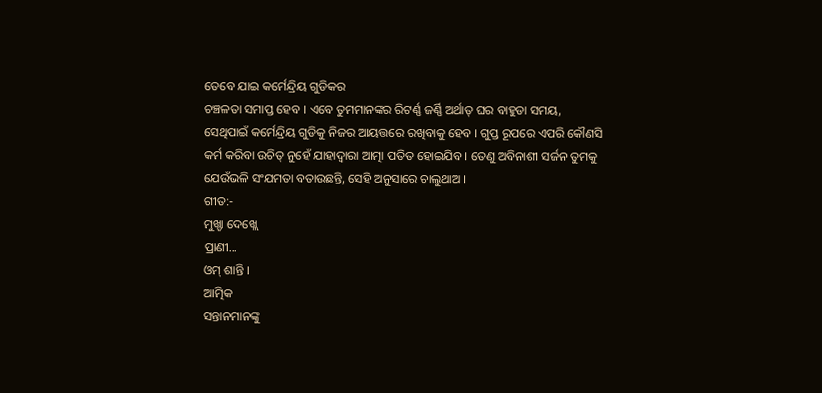ତେବେ ଯାଇ କର୍ମେନ୍ଦ୍ରିୟ ଗୁଡିକର
ଚଞ୍ଚଳତା ସମାପ୍ତ ହେବ । ଏବେ ତୁମମାନଙ୍କର ରିଟର୍ଣ୍ଣ ଜର୍ଣ୍ଣି ଅର୍ଥାତ୍ ଘର ବାହୁଡା ସମୟ,
ସେଥିପାଇଁ କର୍ମେନ୍ଦ୍ରିୟ ଗୁଡିକୁ ନିଜର ଆୟତ୍ତରେ ରଖିବାକୁ ହେବ । ଗୁପ୍ତ ରୂପରେ ଏପରି କୌଣସି
କର୍ମ କରିବା ଉଚିତ୍ ନୁହେଁ ଯାହାଦ୍ୱାରା ଆତ୍ମା ପତିତ ହୋଇଯିବ । ତେଣୁ ଅବିନାଶୀ ସର୍ଜନ ତୁମକୁ
ଯେଉଁଭଳି ସଂଯମତା ବତାଉଛନ୍ତି, ସେହି ଅନୁସାରେ ଚାଲୁଥାଅ ।
ଗୀତ:-
ମୁଖ୍ଡା ଦେଖ୍ଲେ
ପ୍ରାଣୀ...
ଓମ୍ ଶାନ୍ତି ।
ଆତ୍ମିକ
ସନ୍ତାନମାନଙ୍କୁ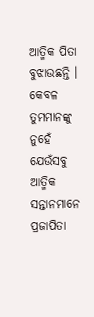ଆତ୍ମିକ ପିତା ବୁଝାଉଛନ୍ତି । କେବଳ ତୁମମାନଙ୍କୁ ନୁହେଁ ଯେଉଁସବୁ ଆତ୍ମିକ
ସନ୍ତାନମାନେ ପ୍ରଜାପିତା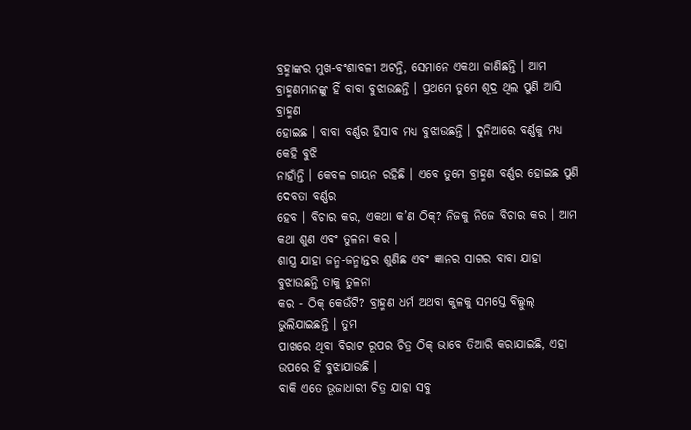ବ୍ରହ୍ମାଙ୍କର ମୁଖ-ବଂଶାବଳୀ ଅଟନ୍ତି, ସେମାନେ ଏକଥା ଜାଣିଛନ୍ତି । ଆମ
ବ୍ରାହ୍ମଣମାନଙ୍କୁ ହିଁ ବାବା ବୁଝାଉଛନ୍ତି । ପ୍ରଥମେ ତୁମେ ଶୂଦ୍ର ଥିଲ ପୁଣି ଆସି ବ୍ରାହ୍ମଣ
ହୋଇଛ । ବାବା ବର୍ଣ୍ଣର ହିସାବ ମଧ୍ୟ ବୁଝାଉଛନ୍ତି । ଦୁନିଆରେ ବର୍ଣ୍ଣକୁ ମଧ୍ୟ କେହି ବୁଝି
ନାହାଁନ୍ତି । କେବଳ ଗାୟନ ରହିଛି । ଏବେ ତୁମେ ବ୍ରାହ୍ମଣ ବର୍ଣ୍ଣର ହୋଇଛ ପୁଣି ଦେବତା ବର୍ଣ୍ଣର
ହେବ । ବିଚାର କର, ଏକଥା କ’ଣ ଠିକ୍? ନିଜକୁ ନିଜେ ବିଚାର କର । ଆମ କଥା ଶୁଣ ଏବଂ ତୁଳନା କର ।
ଶାସ୍ତ୍ର ଯାହା ଜନ୍ମ-ଜନ୍ମାନ୍ତର ଶୁଣିଛ ଏବଂ ଜ୍ଞାନର ସାଗର ବାବା ଯାହା ବୁଝାଉଛନ୍ତି ତାକୁ ତୁଳନା
କର - ଠିକ୍ କେଉଁଟି? ବ୍ରାହ୍ମଣ ଧର୍ମ ଅଥବା କୁଳକୁ ସମସ୍ତେ ବିଲ୍କୁଲ୍ ଭୁଲିଯାଇଛନ୍ତି । ତୁମ
ପାଖରେ ଥିବା ବିରାଟ ରୂପର ଚିତ୍ର ଠିକ୍ ଭାବେ ତିଆରି କରାଯାଇଛି, ଏହା ଉପରେ ହିଁ ବୁଝାଯାଉଛି ।
ବାକି ଏତେ ଭୂଜାଧାରୀ ଚିତ୍ର ଯାହା ସବୁ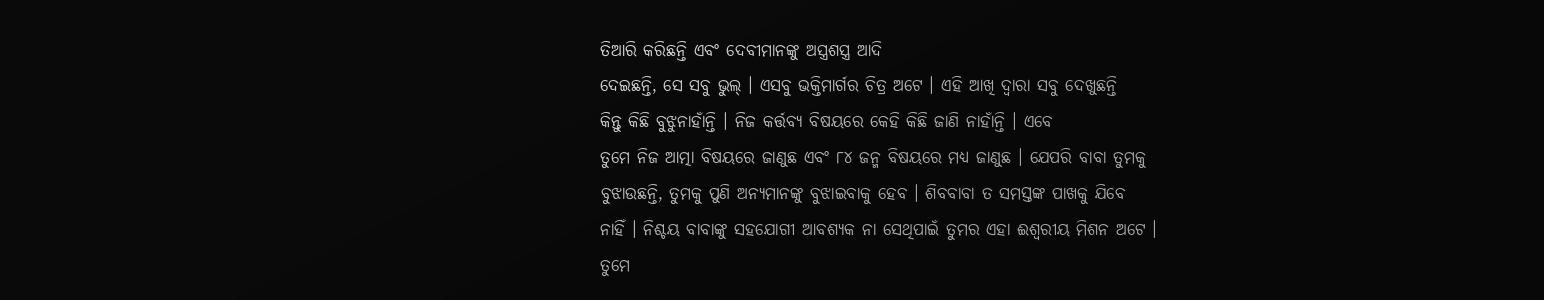ତିଆରି କରିଛନ୍ତି ଏବଂ ଦେବୀମାନଙ୍କୁ ଅସ୍ତ୍ରଶସ୍ତ୍ର ଆଦି
ଦେଇଛନ୍ତି, ସେ ସବୁ ଭୁଲ୍ । ଏସବୁ ଭକ୍ତିମାର୍ଗର ଚିତ୍ର ଅଟେ । ଏହି ଆଖି ଦ୍ୱାରା ସବୁ ଦେଖୁଛନ୍ତି
କିନ୍ତୁ କିଛି ବୁଝୁନାହାଁନ୍ତି । ନିଜ କର୍ତ୍ତବ୍ୟ ବିଷୟରେ କେହି କିଛି ଜାଣି ନାହାଁନ୍ତି । ଏବେ
ତୁମେ ନିଜ ଆତ୍ମା ବିଷୟରେ ଜାଣୁଛ ଏବଂ ୮୪ ଜନ୍ମ ବିଷୟରେ ମଧ୍ୟ ଜାଣୁଛ । ଯେପରି ବାବା ତୁମକୁ
ବୁଝାଉଛନ୍ତି, ତୁମକୁ ପୁଣି ଅନ୍ୟମାନଙ୍କୁ ବୁଝାଇବାକୁ ହେବ । ଶିବବାବା ତ ସମସ୍ତଙ୍କ ପାଖକୁ ଯିବେ
ନାହିଁ । ନିଶ୍ଚୟ ବାବାଙ୍କୁ ସହଯୋଗୀ ଆବଶ୍ୟକ ନା ସେଥିପାଇଁ ତୁମର ଏହା ଈଶ୍ୱରୀୟ ମିଶନ ଅଟେ ।
ତୁମେ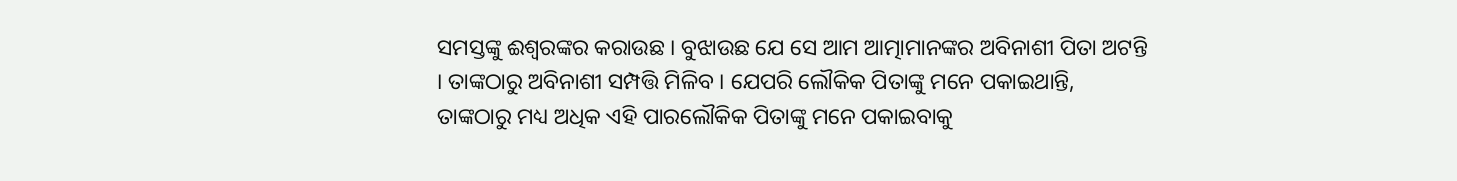ସମସ୍ତଙ୍କୁ ଈଶ୍ୱରଙ୍କର କରାଉଛ । ବୁଝାଉଛ ଯେ ସେ ଆମ ଆତ୍ମାମାନଙ୍କର ଅବିନାଶୀ ପିତା ଅଟନ୍ତି
। ତାଙ୍କଠାରୁ ଅବିନାଶୀ ସମ୍ପତ୍ତି ମିଳିବ । ଯେପରି ଲୌକିକ ପିତାଙ୍କୁ ମନେ ପକାଇଥାନ୍ତି,
ତାଙ୍କଠାରୁ ମଧ୍ୟ ଅଧିକ ଏହି ପାରଲୌକିକ ପିତାଙ୍କୁ ମନେ ପକାଇବାକୁ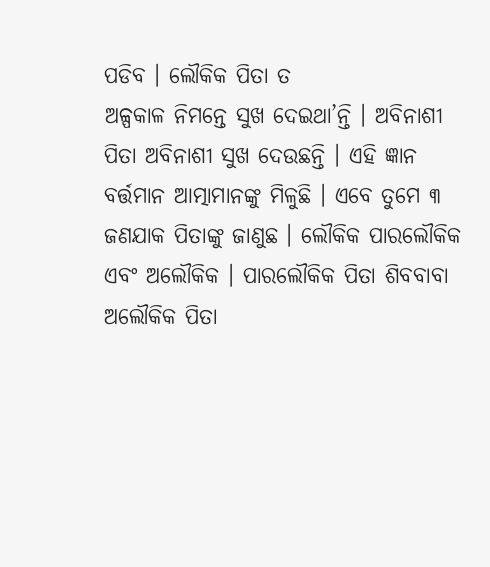ପଡିବ । ଲୌକିକ ପିତା ତ
ଅଳ୍ପକାଳ ନିମନ୍ତେ ସୁଖ ଦେଇଥା’ନ୍ତି । ଅବିନାଶୀ ପିତା ଅବିନାଶୀ ସୁଖ ଦେଉଛନ୍ତି । ଏହି ଜ୍ଞାନ
ବର୍ତ୍ତମାନ ଆତ୍ମାମାନଙ୍କୁ ମିଳୁଛି । ଏବେ ତୁମେ ୩ ଜଣଯାକ ପିତାଙ୍କୁ ଜାଣୁଛ । ଲୌକିକ ପାରଲୌକିକ
ଏବଂ ଅଲୌକିକ । ପାରଲୌକିକ ପିତା ଶିବବାବା ଅଲୌକିକ ପିତା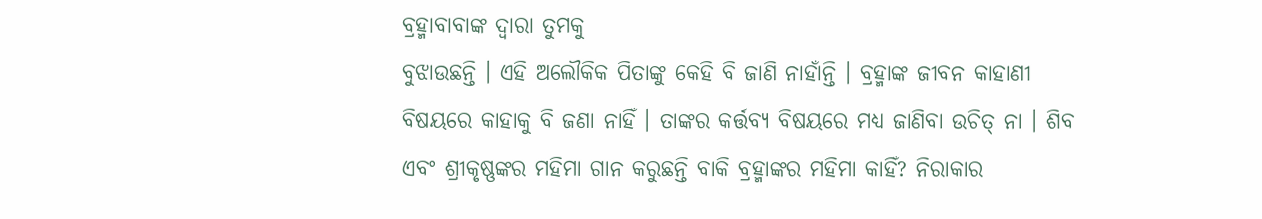ବ୍ରହ୍ମାବାବାଙ୍କ ଦ୍ୱାରା ତୁମକୁ
ବୁଝାଉଛନ୍ତି । ଏହି ଅଲୌକିକ ପିତାଙ୍କୁ କେହି ବି ଜାଣି ନାହାଁନ୍ତି । ବ୍ରହ୍ମାଙ୍କ ଜୀବନ କାହାଣୀ
ବିଷୟରେ କାହାକୁ ବି ଜଣା ନାହିଁ । ତାଙ୍କର କର୍ତ୍ତବ୍ୟ ବିଷୟରେ ମଧ୍ୟ ଜାଣିବା ଉଚିତ୍ ନା । ଶିବ
ଏବଂ ଶ୍ରୀକୃଷ୍ଣଙ୍କର ମହିମା ଗାନ କରୁଛନ୍ତି ବାକି ବ୍ରହ୍ମାଙ୍କର ମହିମା କାହିଁ? ନିରାକାର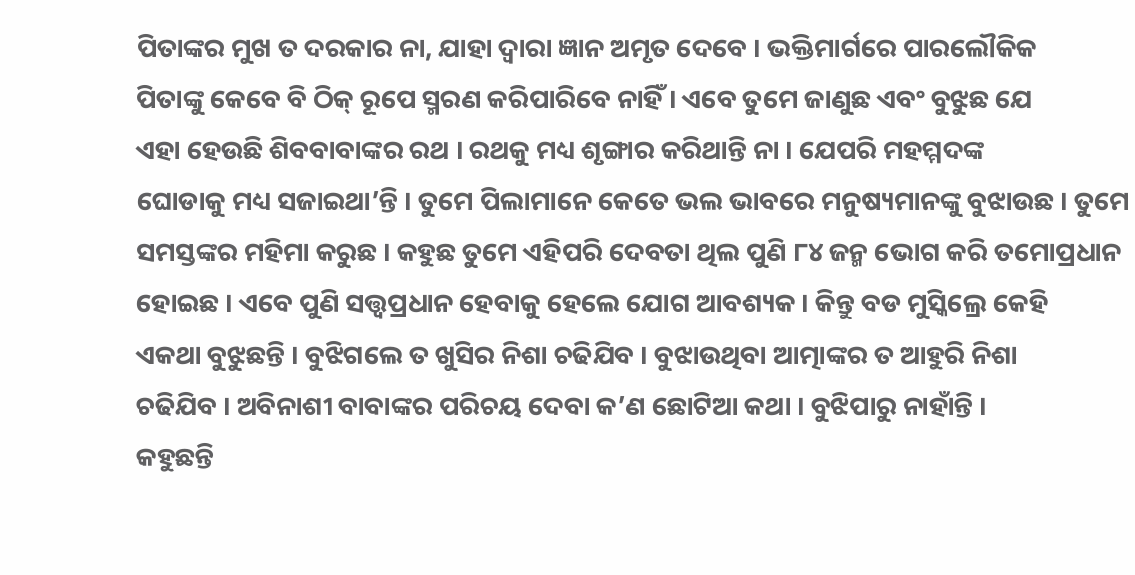ପିତାଙ୍କର ମୁଖ ତ ଦରକାର ନା, ଯାହା ଦ୍ୱାରା ଜ୍ଞାନ ଅମୃତ ଦେବେ । ଭକ୍ତିମାର୍ଗରେ ପାରଲୌକିକ
ପିତାଙ୍କୁ କେବେ ବି ଠିକ୍ ରୂପେ ସ୍ମରଣ କରିପାରିବେ ନାହିଁ । ଏବେ ତୁମେ ଜାଣୁଛ ଏବଂ ବୁଝୁଛ ଯେ
ଏହା ହେଉଛି ଶିବବାବାଙ୍କର ରଥ । ରଥକୁ ମଧ୍ୟ ଶୃଙ୍ଗାର କରିଥାନ୍ତି ନା । ଯେପରି ମହମ୍ମଦଙ୍କ
ଘୋଡାକୁ ମଧ୍ୟ ସଜାଇଥା’ନ୍ତି । ତୁମେ ପିଲାମାନେ କେତେ ଭଲ ଭାବରେ ମନୁଷ୍ୟମାନଙ୍କୁ ବୁଝାଉଛ । ତୁମେ
ସମସ୍ତଙ୍କର ମହିମା କରୁଛ । କହୁଛ ତୁମେ ଏହିପରି ଦେବତା ଥିଲ ପୁଣି ୮୪ ଜନ୍ମ ଭୋଗ କରି ତମୋପ୍ରଧାନ
ହୋଇଛ । ଏବେ ପୁଣି ସତ୍ତ୍ୱପ୍ରଧାନ ହେବାକୁ ହେଲେ ଯୋଗ ଆବଶ୍ୟକ । କିନ୍ତୁ ବଡ ମୁସ୍କିଲ୍ରେ କେହି
ଏକଥା ବୁଝୁଛନ୍ତି । ବୁଝିଗଲେ ତ ଖୁସିର ନିଶା ଚଢିଯିବ । ବୁଝାଉଥିବା ଆତ୍ମାଙ୍କର ତ ଆହୁରି ନିଶା
ଚଢିଯିବ । ଅବିନାଶୀ ବାବାଙ୍କର ପରିଚୟ ଦେବା କ’ଣ ଛୋଟିଆ କଥା । ବୁଝିପାରୁ ନାହାଁନ୍ତି ।
କହୁଛନ୍ତି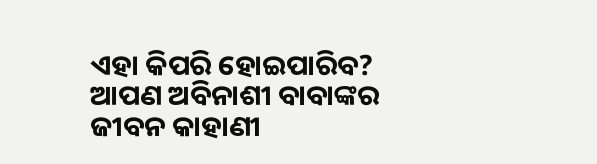ଏହା କିପରି ହୋଇପାରିବ? ଆପଣ ଅବିନାଶୀ ବାବାଙ୍କର ଜୀବନ କାହାଣୀ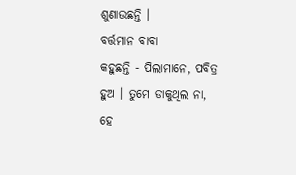ଶୁଣାଉଛନ୍ତି ।
ବର୍ତ୍ତମାନ ବାବା
କହୁଛନ୍ତି - ପିଲାମାନେ, ପବିତ୍ର ହୁଅ । ତୁମେ ଡାକୁଥିଲ ନା, ହେ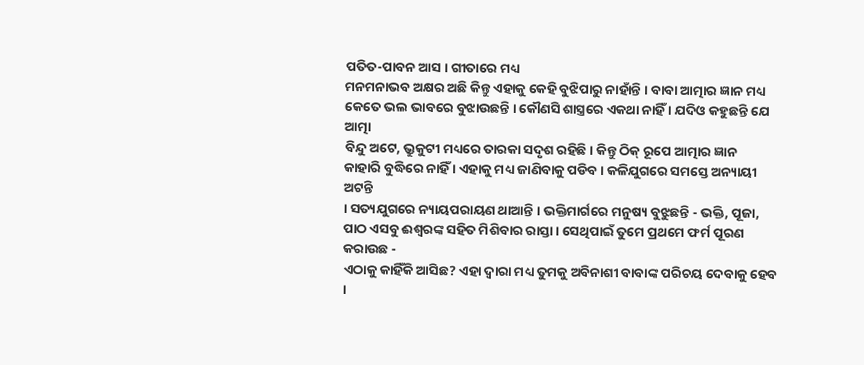ପତିତ-ପାବନ ଆସ । ଗୀତାରେ ମଧ୍ୟ
ମନମନାଭବ ଅକ୍ଷର ଅଛି କିନ୍ତୁ ଏହାକୁ କେହି ବୁଝିପାରୁ ନାହାଁନ୍ତି । ବାବା ଆତ୍ମାର ଜ୍ଞାନ ମଧ୍ୟ
କେତେ ଭଲ ଭାବରେ ବୁଝାଉଛନ୍ତି । କୌଣସି ଶାସ୍ତ୍ରରେ ଏକଥା ନାହିଁ । ଯଦିଓ କହୁଛନ୍ତି ଯେ ଆତ୍ମା
ବିନ୍ଦୁ ଅଟେ, ଭ୍ରୁକୁଟୀ ମଧ୍ୟରେ ତାରକା ସଦୃଶ ରହିଛି । କିନ୍ତୁ ଠିକ୍ ରୂପେ ଆତ୍ମାର ଜ୍ଞାନ
କାହାରି ବୁଦ୍ଧିରେ ନାହିଁ । ଏହାକୁ ମଧ୍ୟ ଜାଣିବାକୁ ପଡିବ । କଳିଯୁଗରେ ସମସ୍ତେ ଅନ୍ୟାୟୀ ଅଟନ୍ତି
। ସତ୍ୟଯୁଗରେ ନ୍ୟାୟପରାୟଣ ଥାଆନ୍ତି । ଭକ୍ତିମାର୍ଗରେ ମନୁଷ୍ୟ ବୁଝୁଛନ୍ତି - ଭକ୍ତି, ପୂଜା,
ପାଠ ଏସବୁ ଈଶ୍ୱରଙ୍କ ସହିତ ମିଶିବାର ରାସ୍ତା । ସେଥିପାଇଁ ତୁମେ ପ୍ରଥମେ ଫର୍ମ ପୂରଣ କରାଉଛ -
ଏଠାକୁ କାହିଁକି ଆସିଛ? ଏହା ଦ୍ୱାରା ମଧ୍ୟ ତୁମକୁ ଅବିନାଶୀ ବାବାଙ୍କ ପରିଚୟ ଦେବାକୁ ହେବ ।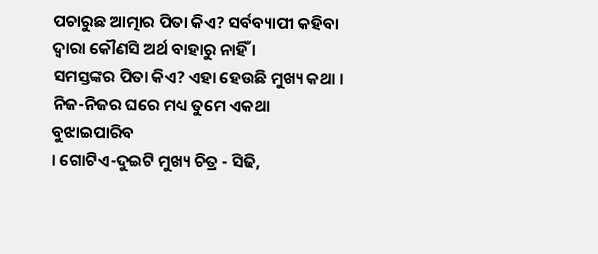ପଚାରୁଛ ଆତ୍ମାର ପିତା କିଏ? ସର୍ବବ୍ୟାପୀ କହିବା ଦ୍ୱାରା କୌଣସି ଅର୍ଥ ବାହାରୁ ନାହିଁ ।
ସମସ୍ତଙ୍କର ପିତା କିଏ? ଏହା ହେଉଛି ମୁଖ୍ୟ କଥା । ନିଜ-ନିଜର ଘରେ ମଧ୍ୟ ତୁମେ ଏକଥା ବୁଝାଇପାରିବ
। ଗୋଟିଏ-ଦୁଇଟି ମୁଖ୍ୟ ଚିତ୍ର - ସିଢି,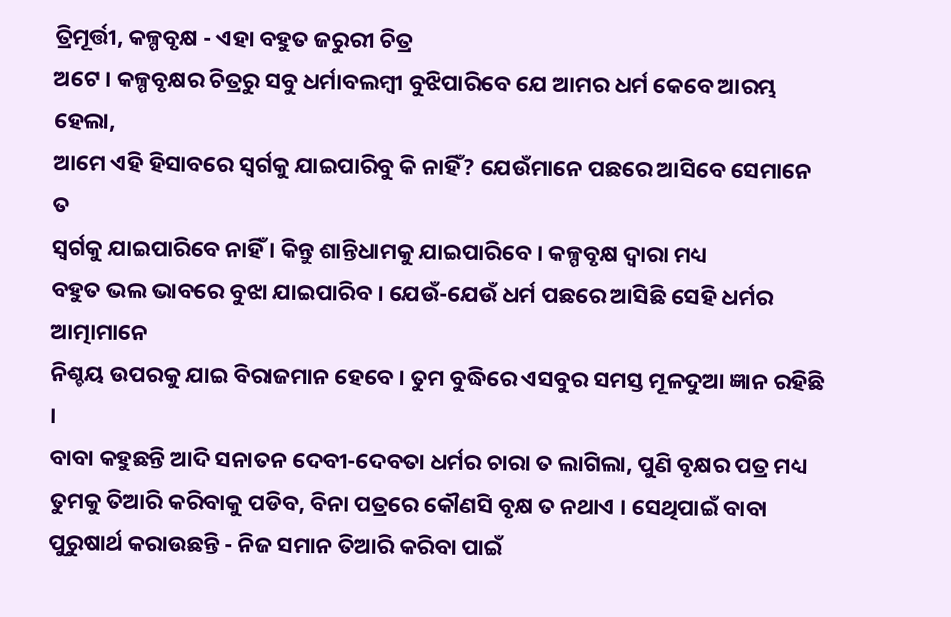ତ୍ରିମୂର୍ତ୍ତୀ, କଳ୍ପବୃକ୍ଷ - ଏହା ବହୁତ ଜରୁରୀ ଚିତ୍ର
ଅଟେ । କଳ୍ପବୃକ୍ଷର ଚିତ୍ରରୁ ସବୁ ଧର୍ମାବଲମ୍ବୀ ବୁଝିପାରିବେ ଯେ ଆମର ଧର୍ମ କେବେ ଆରମ୍ଭ ହେଲା,
ଆମେ ଏହି ହିସାବରେ ସ୍ୱର୍ଗକୁ ଯାଇପାରିବୁ କି ନାହିଁ? ଯେଉଁମାନେ ପଛରେ ଆସିବେ ସେମାନେ ତ
ସ୍ୱର୍ଗକୁ ଯାଇପାରିବେ ନାହିଁ । କିନ୍ତୁ ଶାନ୍ତିଧାମକୁ ଯାଇପାରିବେ । କଳ୍ପବୃକ୍ଷ ଦ୍ୱାରା ମଧ୍ୟ
ବହୁତ ଭଲ ଭାବରେ ବୁଝା ଯାଇପାରିବ । ଯେଉଁ-ଯେଉଁ ଧର୍ମ ପଛରେ ଆସିଛି ସେହି ଧର୍ମର ଆତ୍ମାମାନେ
ନିଶ୍ଚୟ ଉପରକୁ ଯାଇ ବିରାଜମାନ ହେବେ । ତୁମ ବୁଦ୍ଧିରେ ଏସବୁର ସମସ୍ତ ମୂଳଦୁଆ ଜ୍ଞାନ ରହିଛି ।
ବାବା କହୁଛନ୍ତି ଆଦି ସନାତନ ଦେବୀ-ଦେବତା ଧର୍ମର ଚାରା ତ ଲାଗିଲା, ପୁଣି ବୃକ୍ଷର ପତ୍ର ମଧ୍ୟ
ତୁମକୁ ତିଆରି କରିବାକୁ ପଡିବ, ବିନା ପତ୍ରରେ କୌଣସି ବୃକ୍ଷ ତ ନଥାଏ । ସେଥିପାଇଁ ବାବା
ପୁରୁଷାର୍ଥ କରାଉଛନ୍ତି - ନିଜ ସମାନ ତିଆରି କରିବା ପାଇଁ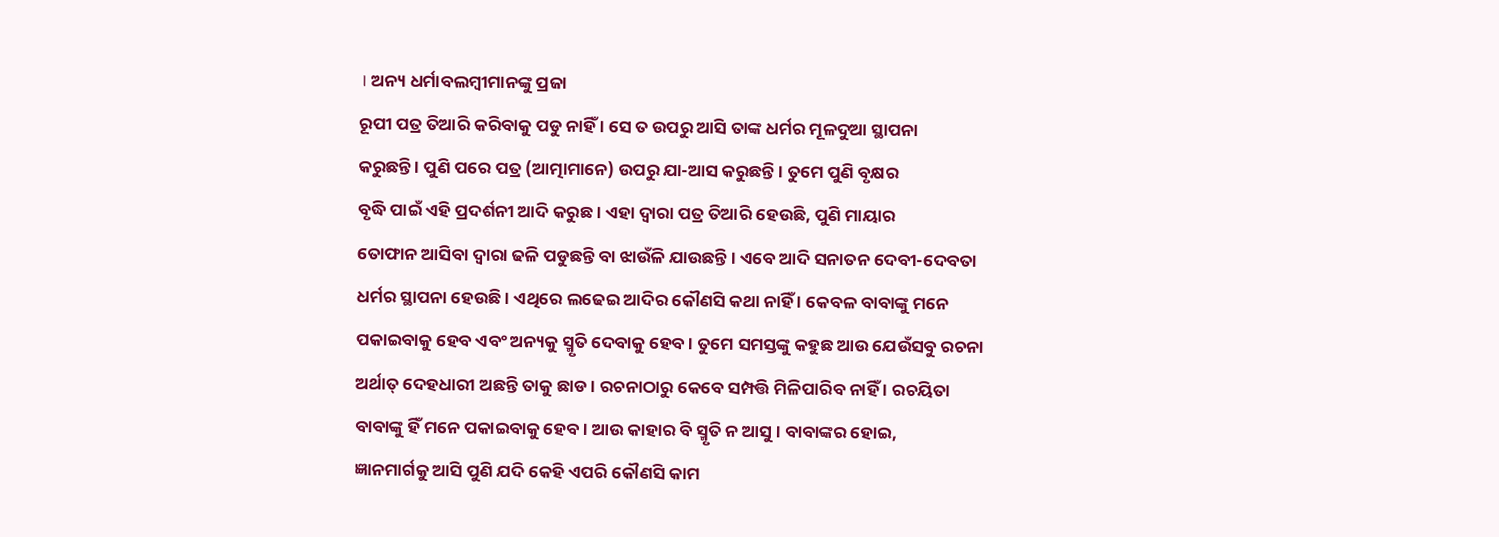। ଅନ୍ୟ ଧର୍ମାବଲମ୍ବୀମାନଙ୍କୁ ପ୍ରଜା
ରୂପୀ ପତ୍ର ତିଆରି କରିବାକୁ ପଡୁ ନାହିଁ । ସେ ତ ଉପରୁ ଆସି ତାଙ୍କ ଧର୍ମର ମୂଳଦୁଆ ସ୍ଥାପନା
କରୁଛନ୍ତି । ପୁଣି ପରେ ପତ୍ର (ଆତ୍ମାମାନେ) ଉପରୁ ଯା-ଆସ କରୁଛନ୍ତି । ତୁମେ ପୁଣି ବୃକ୍ଷର
ବୃଦ୍ଧି ପାଇଁ ଏହି ପ୍ରଦର୍ଶନୀ ଆଦି କରୁଛ । ଏହା ଦ୍ୱାରା ପତ୍ର ତିଆରି ହେଉଛି, ପୁଣି ମାୟାର
ତୋଫାନ ଆସିବା ଦ୍ୱାରା ଢଳି ପଡୁଛନ୍ତି ବା ଝାଉଁଳି ଯାଉଛନ୍ତି । ଏବେ ଆଦି ସନାତନ ଦେବୀ-ଦେବତା
ଧର୍ମର ସ୍ଥାପନା ହେଉଛି । ଏଥିରେ ଲଢେଇ ଆଦିର କୌଣସି କଥା ନାହିଁ । କେବଳ ବାବାଙ୍କୁ ମନେ
ପକାଇବାକୁ ହେବ ଏବଂ ଅନ୍ୟକୁ ସ୍ମୃତି ଦେବାକୁ ହେବ । ତୁମେ ସମସ୍ତଙ୍କୁ କହୁଛ ଆଉ ଯେଉଁସବୁ ରଚନା
ଅର୍ଥାତ୍ ଦେହଧାରୀ ଅଛନ୍ତି ତାକୁ ଛାଡ । ରଚନାଠାରୁ କେବେ ସମ୍ପତ୍ତି ମିଳିପାରିବ ନାହିଁ । ରଚୟିତା
ବାବାଙ୍କୁ ହିଁ ମନେ ପକାଇବାକୁ ହେବ । ଆଉ କାହାର ବି ସ୍ମୃତି ନ ଆସୁ । ବାବାଙ୍କର ହୋଇ,
ଜ୍ଞାନମାର୍ଗକୁ ଆସି ପୁଣି ଯଦି କେହି ଏପରି କୌଣସି କାମ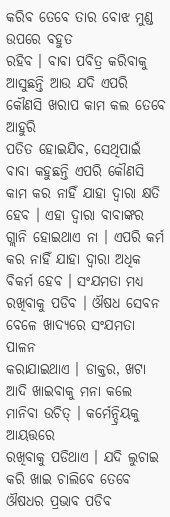କରିବ ତେବେ ତାର ବୋଝ ମୁଣ୍ଡ ଉପରେ ବହୁତ
ରହିବ । ବାବା ପବିତ୍ର କରିବାକୁ ଆସୁଛନ୍ତି ଆଉ ଯଦି ଏପରି କୌଣସି ଖରାପ କାମ କଲ ତେବେ ଆହୁରି
ପତିତ ହୋଇଯିବ, ସେଥିପାଇଁ ବାବା କହୁଛନ୍ତି ଏପରି କୌଣସି କାମ କର ନାହିଁ ଯାହା ଦ୍ୱାରା କ୍ଷତି
ହେବ । ଏହା ଦ୍ୱାରା ବାବାଙ୍କର ଗ୍ଲାନି ହୋଇଥାଏ ନା । ଏପରି କର୍ମ କର ନାହିଁ ଯାହା ଦ୍ୱାରା ଅଧିକ
ବିକର୍ମ ହେବ । ସଂଯମତା ମଧ୍ୟ ରଖିବାକୁ ପଡିବ । ଔଷଧ ସେବନ ବେଳେ ଖାଦ୍ୟରେ ସଂଯମତା ପାଳନ
କରାଯାଇଥାଏ । ଡାକ୍ତର, ଖଟା ଆଦି ଖାଇବାକୁ ମନା କଲେ ମାନିବା ଉଚିତ୍ । କର୍ମେନ୍ଦ୍ରିୟକୁ ଆୟତ୍ତରେ
ରଖିବାକୁ ପଡିଥାଏ । ଯଦି ଲୁଚାଇ କରି ଖାଇ ଚାଲିବେ ତେବେ ଔଷଧର ପ୍ରଭାବ ପଡିବ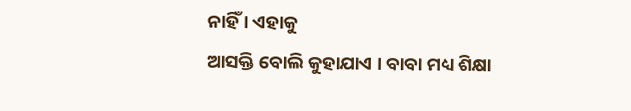ନାହିଁ । ଏହାକୁ
ଆସକ୍ତି ବୋଲି କୁହାଯାଏ । ବାବା ମଧ୍ୟ ଶିକ୍ଷା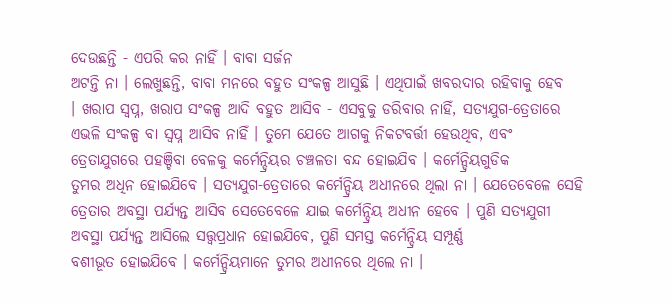ଦେଉଛନ୍ତି - ଏପରି କର ନାହିଁ । ବାବା ସର୍ଜନ
ଅଟନ୍ତି ନା । ଲେଖୁଛନ୍ତି, ବାବା ମନରେ ବହୁତ ସଂକଳ୍ପ ଆସୁଛି । ଏଥିପାଇଁ ଖବରଦାର ରହିବାକୁ ହେବ
। ଖରାପ ସ୍ୱପ୍ନ, ଖରାପ ସଂକଳ୍ପ ଆଦି ବହୁତ ଆସିବ - ଏସବୁକୁ ଡରିବାର ନାହିଁ, ସତ୍ୟଯୁଗ-ତ୍ରେତାରେ
ଏଭଳି ସଂକଳ୍ପ ବା ସ୍ୱପ୍ନ ଆସିବ ନାହିଁ । ତୁମେ ଯେତେ ଆଗକୁ ନିକଟବର୍ତ୍ତୀ ହେଉଥିବ, ଏବଂ
ତ୍ରେତାଯୁଗରେ ପହଞ୍ଚିବା ବେଳକୁ କର୍ମେନ୍ଦ୍ରିୟର ଚଞ୍ଚଳତା ବନ୍ଦ ହୋଇଯିବ । କର୍ମେନ୍ଦ୍ରିୟଗୁଡିକ
ତୁମର ଅଧିନ ହୋଇଯିବେ । ସତ୍ୟଯୁଗ-ତ୍ରେତାରେ କର୍ମେନ୍ଦ୍ରିୟ ଅଧୀନରେ ଥିଲା ନା । ଯେତେବେଳେ ସେହି
ତ୍ରେତାର ଅବସ୍ଥା ପର୍ଯ୍ୟନ୍ତ ଆସିବ ସେତେବେଳେ ଯାଇ କର୍ମେନ୍ଦ୍ରିୟ ଅଧୀନ ହେବେ । ପୁଣି ସତ୍ୟଯୁଗୀ
ଅବସ୍ଥା ପର୍ଯ୍ୟନ୍ତ ଆସିଲେ ସତ୍ତ୍ୱପ୍ରଧାନ ହୋଇଯିବେ, ପୁଣି ସମସ୍ତ କର୍ମେନ୍ଦ୍ରିୟ ସମ୍ପୂର୍ଣ୍ଣ
ବଶୀଭୂତ ହୋଇଯିବେ । କର୍ମେନ୍ଦ୍ରିୟମାନେ ତୁମର ଅଧୀନରେ ଥିଲେ ନା ।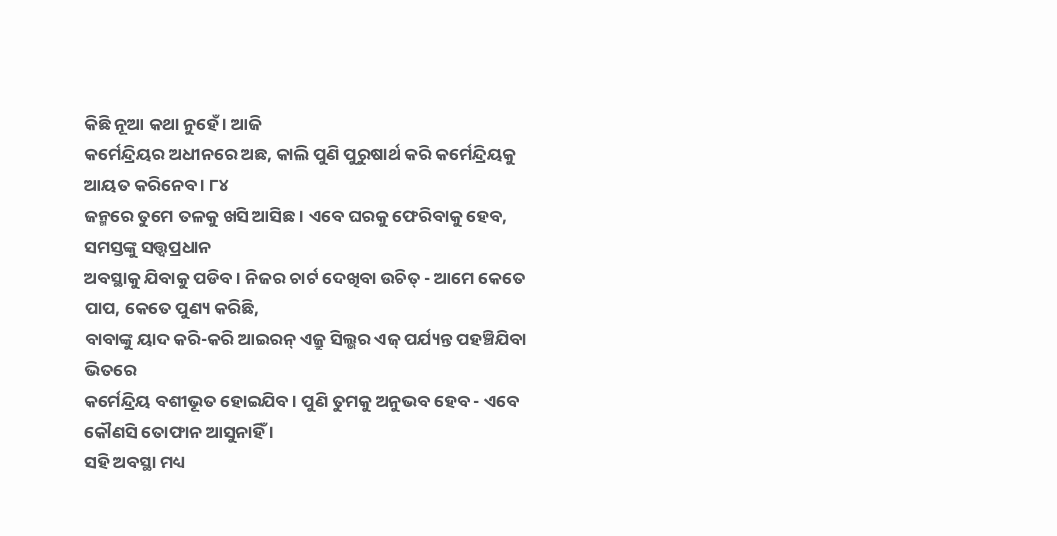କିଛି ନୂଆ କଥା ନୁହେଁ । ଆଜି
କର୍ମେନ୍ଦ୍ରିୟର ଅଧୀନରେ ଅଛ, କାଲି ପୁଣି ପୁରୁଷାର୍ଥ କରି କର୍ମେନ୍ଦ୍ରିୟକୁ ଆୟତ କରିନେବ । ୮୪
ଜନ୍ମରେ ତୁମେ ତଳକୁ ଖସି ଆସିଛ । ଏବେ ଘରକୁ ଫେରିବାକୁ ହେବ, ସମସ୍ତଙ୍କୁ ସତ୍ତ୍ୱପ୍ରଧାନ
ଅବସ୍ଥାକୁ ଯିବାକୁ ପଡିବ । ନିଜର ଚାର୍ଟ ଦେଖିବା ଉଚିତ୍ - ଆମେ କେତେ ପାପ, କେତେ ପୁଣ୍ୟ କରିଛି,
ବାବାଙ୍କୁ ୟାଦ କରି-କରି ଆଇରନ୍ ଏଜ୍ରୁ ସିଲ୍ଭର ଏଜ୍ ପର୍ଯ୍ୟନ୍ତ ପହଞ୍ଚିଯିବା ଭିତରେ
କର୍ମେନ୍ଦ୍ରିୟ ବଶୀଭୂତ ହୋଇଯିବ । ପୁଣି ତୁମକୁ ଅନୁଭବ ହେବ - ଏବେ କୌଣସି ତୋଫାନ ଆସୁନାହିଁ ।
ସହି ଅବସ୍ଥା ମଧ୍ୟ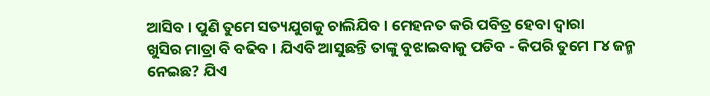ଆସିବ । ପୁଣି ତୁମେ ସତ୍ୟଯୁଗକୁ ଚାଲିଯିବ । ମେହନତ କରି ପବିତ୍ର ହେବା ଦ୍ୱାରା
ଖୁସିର ମାତ୍ରା ବି ବଢିବ । ଯିଏବି ଆସୁଛନ୍ତି ତାଙ୍କୁ ବୁଝାଇବାକୁ ପଡିବ - କିପରି ତୁମେ ୮୪ ଜନ୍ମ
ନେଇଛ? ଯିଏ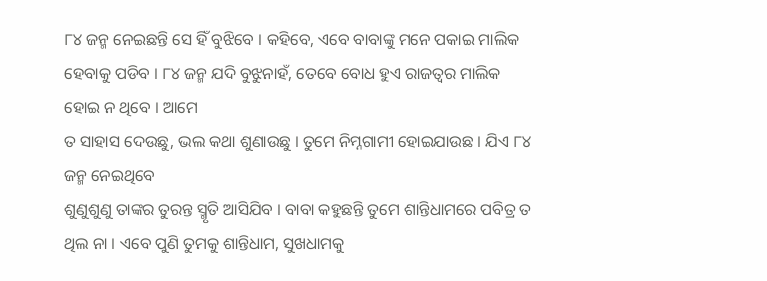୮୪ ଜନ୍ମ ନେଇଛନ୍ତି ସେ ହିଁ ବୁଝିବେ । କହିବେ, ଏବେ ବାବାଙ୍କୁ ମନେ ପକାଇ ମାଲିକ
ହେବାକୁ ପଡିବ । ୮୪ ଜନ୍ମ ଯଦି ବୁଝୁନାହଁ, ତେବେ ବୋଧ ହୁଏ ରାଜତ୍ୱର ମାଲିକ ହୋଇ ନ ଥିବେ । ଆମେ
ତ ସାହାସ ଦେଉଛୁ, ଭଲ କଥା ଶୁଣାଉଛୁ । ତୁମେ ନିମ୍ନଗାମୀ ହୋଇଯାଉଛ । ଯିଏ ୮୪ ଜନ୍ମ ନେଇଥିବେ
ଶୁଣୁଶୁଣୁ ତାଙ୍କର ତୁରନ୍ତ ସ୍ମୃତି ଆସିଯିବ । ବାବା କହୁଛନ୍ତି ତୁମେ ଶାନ୍ତିଧାମରେ ପବିତ୍ର ତ
ଥିଲ ନା । ଏବେ ପୁଣି ତୁମକୁ ଶାନ୍ତିଧାମ, ସୁଖଧାମକୁ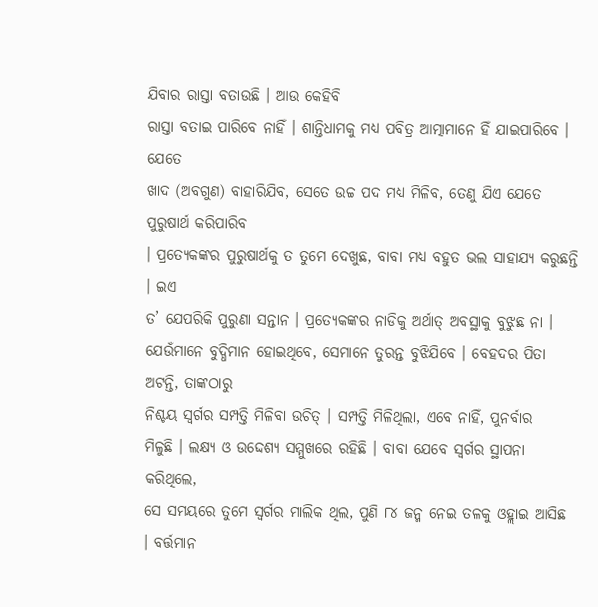ଯିବାର ରାସ୍ତା ବତାଉଛି । ଆଉ କେହିବି
ରାସ୍ତା ବତାଇ ପାରିବେ ନାହିଁ । ଶାନ୍ତିଧାମକୁ ମଧ୍ୟ ପବିତ୍ର ଆତ୍ମାମାନେ ହିଁ ଯାଇପାରିବେ । ଯେତେ
ଖାଦ (ଅବଗୁଣ) ବାହାରିଯିବ, ସେତେ ଉଚ୍ଚ ପଦ ମଧ୍ୟ ମିଳିବ, ତେଣୁ ଯିଏ ଯେତେ ପୁରୁଷାର୍ଥ କରିପାରିବ
। ପ୍ରତ୍ୟେକଙ୍କର ପୁରୁଷାର୍ଥକୁ ତ ତୁମେ ଦେଖୁଛ, ବାବା ମଧ୍ୟ ବହୁତ ଭଲ ସାହାଯ୍ୟ କରୁଛନ୍ତି । ଇଏ
ତ’ ଯେପରିକି ପୁରୁଣା ସନ୍ତାନ । ପ୍ରତ୍ୟେକଙ୍କର ନାଡିକୁ ଅର୍ଥାତ୍ ଅବସ୍ଥାକୁ ବୁଝୁଛ ନା ।
ଯେଉଁମାନେ ବୁଦ୍ଧିମାନ ହୋଇଥିବେ, ସେମାନେ ତୁରନ୍ତ ବୁଝିଯିବେ । ବେହଦର ପିତା ଅଟନ୍ତି, ତାଙ୍କଠାରୁ
ନିଶ୍ଚୟ ସ୍ୱର୍ଗର ସମ୍ପତ୍ତି ମିଳିବା ଉଚିତ୍ । ସମ୍ପତ୍ତି ମିଳିଥିଲା, ଏବେ ନାହିଁ, ପୁନର୍ବାର
ମିଳୁଛି । ଲକ୍ଷ୍ୟ ଓ ଉଦ୍ଦେଶ୍ୟ ସମ୍ମୁଖରେ ରହିଛି । ବାବା ଯେବେ ସ୍ୱର୍ଗର ସ୍ଥାପନା କରିଥିଲେ,
ସେ ସମୟରେ ତୁମେ ସ୍ୱର୍ଗର ମାଲିକ ଥିଲ, ପୁଣି ୮୪ ଜନ୍ମ ନେଇ ତଳକୁ ଓହ୍ଲାଇ ଆସିଛ । ବର୍ତ୍ତମାନ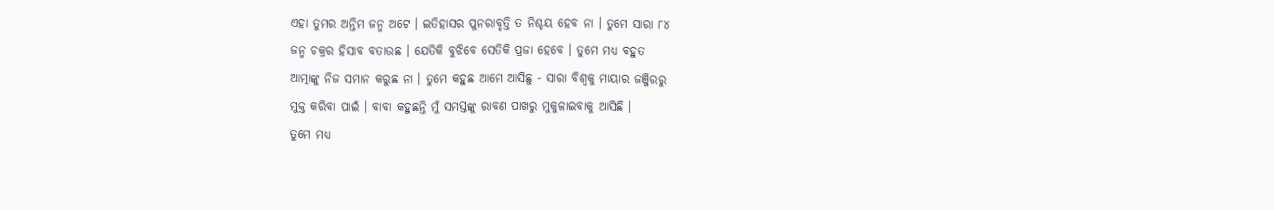ଏହା ତୁମର ଅନ୍ତିମ ଜନ୍ମ ଅଟେ । ଇତିହାସର ପୁନରାବୃତ୍ତି ତ ନିଶ୍ଚୟ ହେବ ନା । ତୁମେ ସାରା ୮୪
ଜନ୍ମ ଚକ୍ରର ହିସାବ ବତାଉଛ । ଯେତିକି ବୁଝିବେ ସେତିକି ପ୍ରଜା ହେବେ । ତୁମେ ମଧ୍ୟ ବହୁତ
ଆତ୍ମାଙ୍କୁ ନିଜ ସମାନ କରୁଛ ନା । ତୁମେ କହୁଛ ଆମେ ଆସିଛୁ - ସାରା ବିଶ୍ୱକୁ ମାୟାର ଜଞ୍ଜିରରୁ
ମୁକ୍ତ କରିବା ପାଇଁ । ବାବା କହୁଛନ୍ତି ମୁଁ ସମସ୍ତଙ୍କୁ ରାବଣ ପାଖରୁ ମୁକୁଳାଇବାକୁ ଆସିଛି ।
ତୁମେ ମଧ୍ୟ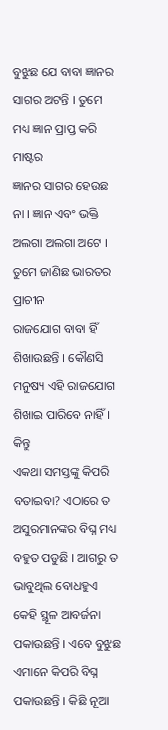ବୁଝୁଛ ଯେ ବାବା ଜ୍ଞାନର ସାଗର ଅଟନ୍ତି । ତୁମେ ମଧ୍ୟ ଜ୍ଞାନ ପ୍ରାପ୍ତ କରି ମାଷ୍ଟର
ଜ୍ଞାନର ସାଗର ହେଉଛ ନା । ଜ୍ଞାନ ଏବଂ ଭକ୍ତି ଅଲଗା ଅଲଗା ଅଟେ । ତୁମେ ଜାଣିଛ ଭାରତର ପ୍ରାଚୀନ
ରାଜଯୋଗ ବାବା ହିଁ ଶିଖାଉଛନ୍ତି । କୌଣସି ମନୁଷ୍ୟ ଏହି ରାଜଯୋଗ ଶିଖାଇ ପାରିବେ ନାହିଁ । କିନ୍ତୁ
ଏକଥା ସମସ୍ତଙ୍କୁ କିପରି ବତାଇବା? ଏଠାରେ ତ ଅସୁରମାନଙ୍କର ବିଘ୍ନ ମଧ୍ୟ ବହୁତ ପଡୁଛି । ଆଗରୁ ତ
ଭାବୁଥିଲ ବୋଧହୁଏ କେହି ସ୍ଥୂଳ ଆବର୍ଜନା ପକାଉଛନ୍ତି । ଏବେ ବୁଝୁଛ ଏମାନେ କିପରି ବିଘ୍ନ
ପକାଉଛନ୍ତି । କିଛି ନୂଆ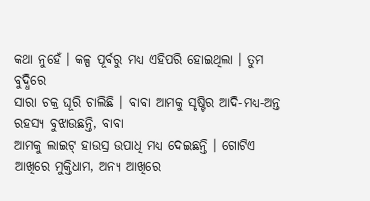କଥା ନୁହେଁ । କଳ୍ପ ପୂର୍ବରୁ ମଧ୍ୟ ଏହିପରି ହୋଇଥିଲା । ତୁମ ବୁଦ୍ଧିରେ
ସାରା ଚକ୍ର ଘୂରି ଚାଲିଛି । ବାବା ଆମକୁ ସୃଷ୍ଟିର ଆଦି-ମଧ୍ୟ-ଅନ୍ତ ରହସ୍ୟ ବୁଝାଉଛନ୍ତି, ବାବା
ଆମକୁ ଲାଇଟ୍ ହାଉସ୍ର ଉପାଧି ମଧ୍ୟ ଦେଇଛନ୍ତି । ଗୋଟିଏ ଆଖିରେ ମୁକ୍ତିଧାମ, ଅନ୍ୟ ଆଖିରେ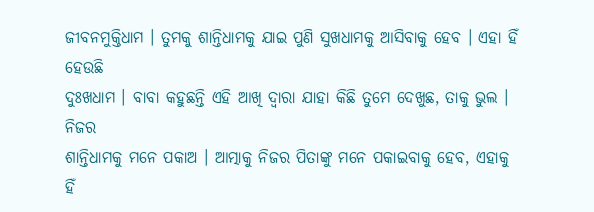ଜୀବନମୁକ୍ତିଧାମ । ତୁମକୁ ଶାନ୍ତିଧାମକୁ ଯାଇ ପୁଣି ସୁଖଧାମକୁ ଆସିବାକୁ ହେବ । ଏହା ହିଁ ହେଉଛି
ଦୁଃଖଧାମ । ବାବା କହୁଛନ୍ତି ଏହି ଆଖି ଦ୍ୱାରା ଯାହା କିଛି ତୁମେ ଦେଖୁଛ, ତାକୁ ଭୁଲ । ନିଜର
ଶାନ୍ତିଧାମକୁ ମନେ ପକାଅ । ଆତ୍ମାକୁ ନିଜର ପିତାଙ୍କୁ ମନେ ପକାଇବାକୁ ହେବ, ଏହାକୁ ହିଁ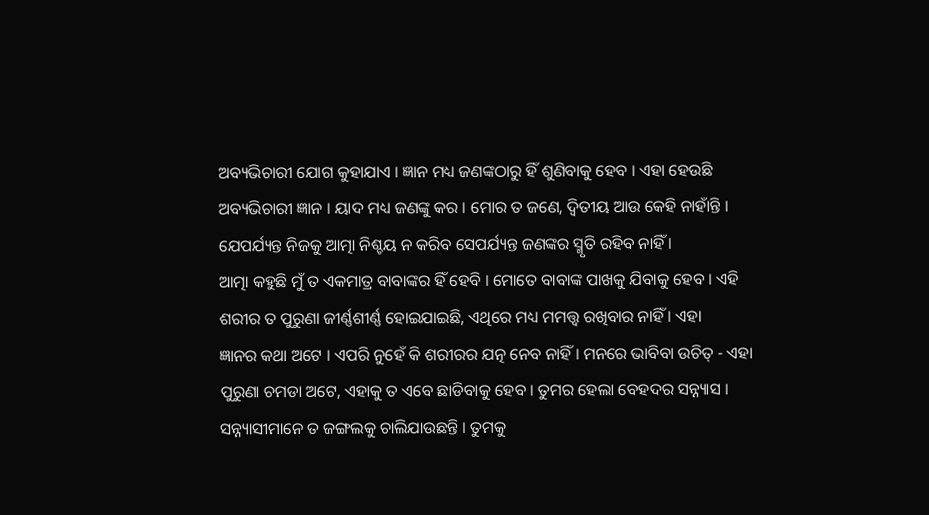ଅବ୍ୟଭିଚାରୀ ଯୋଗ କୁହାଯାଏ । ଜ୍ଞାନ ମଧ୍ୟ ଜଣଙ୍କଠାରୁ ହିଁ ଶୁଣିବାକୁ ହେବ । ଏହା ହେଉଛି
ଅବ୍ୟଭିଚାରୀ ଜ୍ଞାନ । ୟାଦ ମଧ୍ୟ ଜଣଙ୍କୁ କର । ମୋର ତ ଜଣେ, ଦ୍ୱିତୀୟ ଆଉ କେହି ନାହାଁନ୍ତି ।
ଯେପର୍ଯ୍ୟନ୍ତ ନିଜକୁ ଆତ୍ମା ନିଶ୍ଚୟ ନ କରିବ ସେପର୍ଯ୍ୟନ୍ତ ଜଣଙ୍କର ସ୍ମୃତି ରହିବ ନାହିଁ ।
ଆତ୍ମା କହୁଛି ମୁଁ ତ ଏକମାତ୍ର ବାବାଙ୍କର ହିଁ ହେବି । ମୋତେ ବାବାଙ୍କ ପାଖକୁ ଯିବାକୁ ହେବ । ଏହି
ଶରୀର ତ ପୁରୁଣା ଜୀର୍ଣ୍ଣଶୀର୍ଣ୍ଣ ହୋଇଯାଇଛି, ଏଥିରେ ମଧ୍ୟ ମମତ୍ତ୍ୱ ରଖିବାର ନାହିଁ । ଏହା
ଜ୍ଞାନର କଥା ଅଟେ । ଏପରି ନୁହେଁ କି ଶରୀରର ଯତ୍ନ ନେବ ନାହିଁ । ମନରେ ଭାବିବା ଉଚିତ୍ - ଏହା
ପୁରୁଣା ଚମଡା ଅଟେ, ଏହାକୁ ତ ଏବେ ଛାଡିବାକୁ ହେବ । ତୁମର ହେଲା ବେହଦର ସନ୍ନ୍ୟାସ ।
ସନ୍ନ୍ୟାସୀମାନେ ତ ଜଙ୍ଗଲକୁ ଚାଲିଯାଉଛନ୍ତି । ତୁମକୁ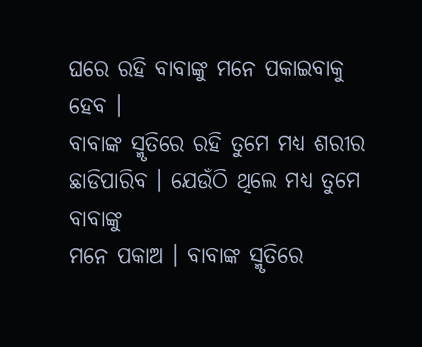ଘରେ ରହି ବାବାଙ୍କୁ ମନେ ପକାଇବାକୁ ହେବ ।
ବାବାଙ୍କ ସ୍ମୃତିରେ ରହି ତୁମେ ମଧ୍ୟ ଶରୀର ଛାଡିପାରିବ । ଯେଉଁଠି ଥିଲେ ମଧ୍ୟ ତୁମେ ବାବାଙ୍କୁ
ମନେ ପକାଅ । ବାବାଙ୍କ ସ୍ମୃତିରେ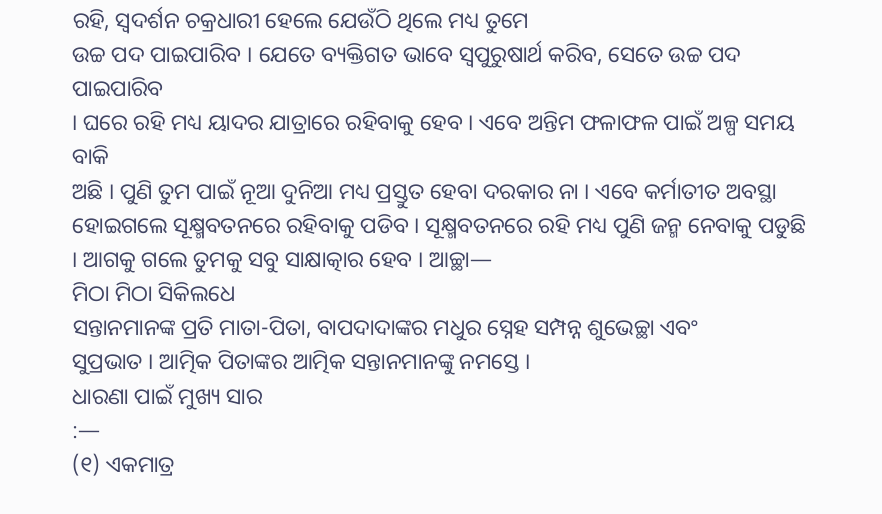ରହି, ସ୍ୱଦର୍ଶନ ଚକ୍ରଧାରୀ ହେଲେ ଯେଉଁଠି ଥିଲେ ମଧ୍ୟ ତୁମେ
ଉଚ୍ଚ ପଦ ପାଇପାରିବ । ଯେତେ ବ୍ୟକ୍ତିଗତ ଭାବେ ସ୍ୱପୁରୁଷାର୍ଥ କରିବ, ସେତେ ଉଚ୍ଚ ପଦ ପାଇପାରିବ
। ଘରେ ରହି ମଧ୍ୟ ୟାଦର ଯାତ୍ରାରେ ରହିବାକୁ ହେବ । ଏବେ ଅନ୍ତିମ ଫଳାଫଳ ପାଇଁ ଅଳ୍ପ ସମୟ ବାକି
ଅଛି । ପୁଣି ତୁମ ପାଇଁ ନୂଆ ଦୁନିଆ ମଧ୍ୟ ପ୍ରସ୍ତୁତ ହେବା ଦରକାର ନା । ଏବେ କର୍ମାତୀତ ଅବସ୍ଥା
ହୋଇଗଲେ ସୂକ୍ଷ୍ମବତନରେ ରହିବାକୁ ପଡିବ । ସୂକ୍ଷ୍ମବତନରେ ରହି ମଧ୍ୟ ପୁଣି ଜନ୍ମ ନେବାକୁ ପଡୁଛି
। ଆଗକୁ ଗଲେ ତୁମକୁ ସବୁ ସାକ୍ଷାତ୍କାର ହେବ । ଆଚ୍ଛା—
ମିଠା ମିଠା ସିକିଲଧେ
ସନ୍ତାନମାନଙ୍କ ପ୍ରତି ମାତା-ପିତା, ବାପଦାଦାଙ୍କର ମଧୁର ସ୍ନେହ ସମ୍ପନ୍ନ ଶୁଭେଚ୍ଛା ଏବଂ
ସୁପ୍ରଭାତ । ଆତ୍ମିକ ପିତାଙ୍କର ଆତ୍ମିକ ସନ୍ତାନମାନଙ୍କୁ ନମସ୍ତେ ।
ଧାରଣା ପାଇଁ ମୁଖ୍ୟ ସାର
:—
(୧) ଏକମାତ୍ର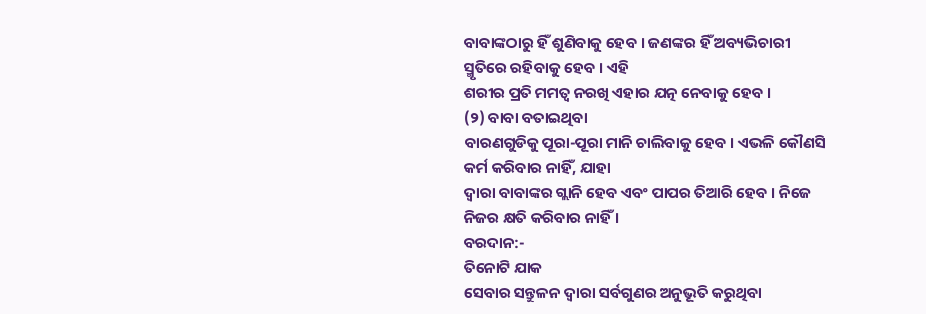ବାବାଙ୍କଠାରୁ ହିଁ ଶୁଣିବାକୁ ହେବ । ଜଣଙ୍କର ହିଁ ଅବ୍ୟଭିଚାରୀ ସ୍ମୃତିରେ ରହିବାକୁ ହେବ । ଏହି
ଶରୀର ପ୍ରତି ମମତ୍ୱ ନରଖି ଏହାର ଯତ୍ନ ନେବାକୁ ହେବ ।
(୨) ବାବା ବତାଇଥିବା
ବାରଣଗୁଡିକୁ ପୂରା-ପୂରା ମାନି ଚାଲିବାକୁ ହେବ । ଏଭଳି କୌଣସି କର୍ମ କରିବାର ନାହିଁ, ଯାହା
ଦ୍ୱାରା ବାବାଙ୍କର ଗ୍ଲାନି ହେବ ଏବଂ ପାପର ତିଆରି ହେବ । ନିଜେ ନିଜର କ୍ଷତି କରିବାର ନାହିଁ ।
ବରଦାନ:-
ତିନୋଟି ଯାକ
ସେବାର ସନ୍ତୁଳନ ଦ୍ୱାରା ସର୍ବଗୁଣର ଅନୁଭୂତି କରୁଥିବା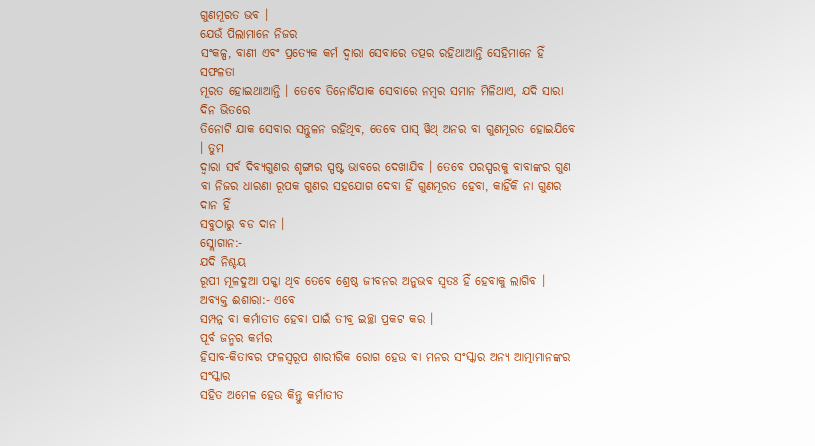ଗୁଣମୂରତ ଭବ ।
ଯେଉଁ ପିଲାମାନେ ନିଜର
ସଂକଳ୍ପ, ବାଣୀ ଏବଂ ପ୍ରତ୍ୟେକ କର୍ମ ଦ୍ୱାରା ସେବାରେ ତତ୍ପର ରହିଥାଆନ୍ତି ସେହିମାନେ ହିଁ ସଫଳତା
ମୂରତ ହୋଇଥାଆନ୍ତି । ତେବେ ତିନୋଟିଯାକ ସେବାରେ ନମ୍ବର ସମାନ ମିଳିଥାଏ, ଯଦି ସାରା ଦିନ ଭିତରେ
ତିନୋଟି ଯାକ ସେବାର ସନ୍ତୁଳନ ରହିଥିବ, ତେବେ ପାସ୍ ୱିଥ୍ ଅନର ବା ଗୁଣମୂରତ ହୋଇଯିବେ । ତୁମ
ଦ୍ୱାରା ସର୍ବ ଦିବ୍ୟଗୁଣର ଶୃଙ୍ଗାର ସ୍ପଷ୍ଟ ଭାବରେ ଦେଖାଯିବ । ତେବେ ପରସ୍ପରକୁ ବାବାଙ୍କର ଗୁଣ
ବା ନିଜର ଧାରଣା ରୂପକ ଗୁଣର ସହଯୋଗ ଦେବା ହିଁ ଗୁଣମୂରତ ହେବା, କାହିଁକି ନା ଗୁଣର ଦାନ ହିଁ
ସବୁଠାରୁ ବଡ ଦାନ ।
ସ୍ଲୋଗାନ:-
ଯଦି ନିଶ୍ଚୟ
ରୂପୀ ମୂଳଦୁଆ ପକ୍କା ଥିବ ତେବେ ଶ୍ରେଷ୍ଠ ଜୀବନର ଅନୁଭବ ସ୍ୱତଃ ହିଁ ହେବାକୁ ଲାଗିବ ।
ଅବ୍ୟକ୍ତ ଈଶାରା:- ଏବେ
ସମ୍ପନ୍ନ ବା କର୍ମାତୀତ ହେବା ପାଇଁ ତୀବ୍ର ଇଚ୍ଛା ପ୍ରକଟ କର ।
ପୂର୍ବ ଜନ୍ମର କର୍ମର
ହିସାବ-କିତାବର ଫଳସ୍ୱରୂପ ଶାରୀରିକ ରୋଗ ହେଉ ବା ମନର ସଂସ୍କାର ଅନ୍ୟ ଆତ୍ମାମାନଙ୍କର ସଂସ୍କାର
ସହିତ ଅମେଳ ହେଉ କିନ୍ତୁ କର୍ମାତୀତ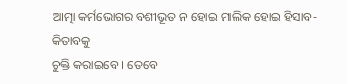ଆତ୍ମା କର୍ମଭୋଗର ବଶୀଭୂତ ନ ହୋଇ ମାଲିକ ହୋଇ ହିସାବ-କିତାବକୁ
ଚୁକ୍ତି କରାଇବେ । ତେବେ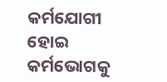କର୍ମଯୋଗୀ ହୋଇ କର୍ମଭୋଗକୁ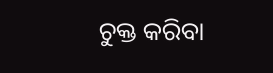ଚୁକ୍ତ କରିବା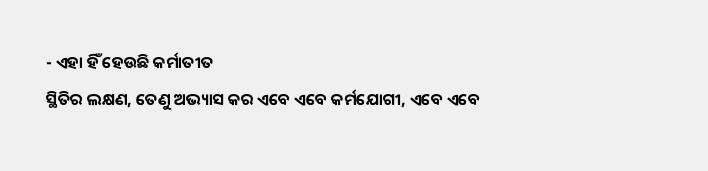- ଏହା ହିଁ ହେଉଛି କର୍ମାତୀତ
ସ୍ଥିତିର ଲକ୍ଷଣ, ତେଣୁ ଅଭ୍ୟାସ କର ଏବେ ଏବେ କର୍ମଯୋଗୀ, ଏବେ ଏବେ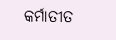କର୍ମାତୀତ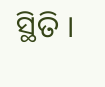ସ୍ଥିତି ।